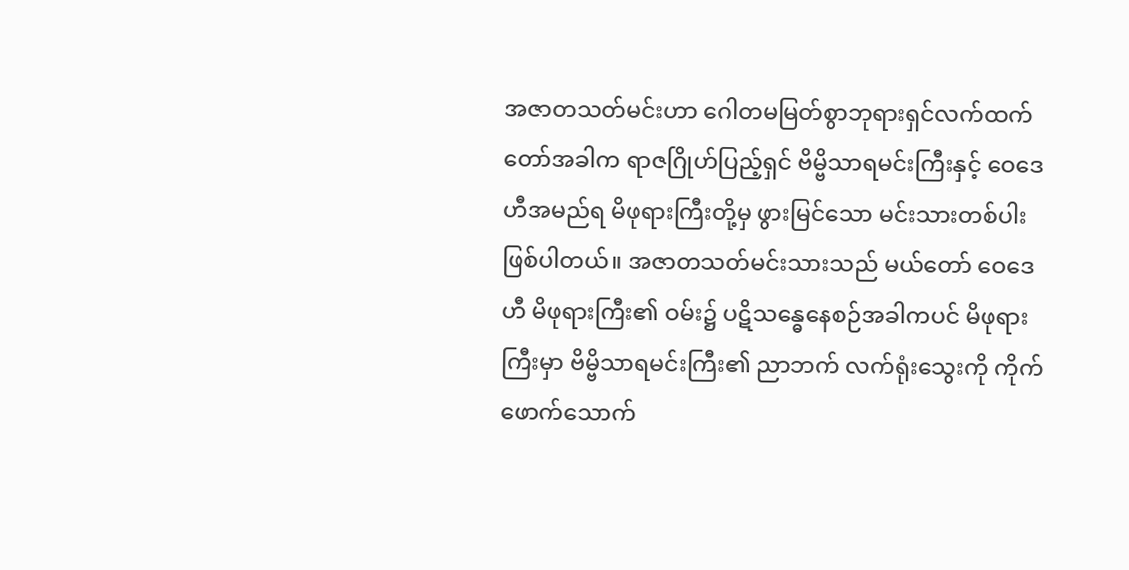အဇာတသတ်မင်းဟာ ဂေါတမမြတ်စွာဘုရားရှင်လက်ထက်တော်အခါက ရာဇဂြိုဟ်ပြည့်ရှင် ဗိမ္ဗိသာရမင်းကြီးနှင့် ဝေဒေဟီအမည်ရ မိဖုရားကြီးတို့မှ ဖွားမြင်သော မင်းသားတစ်ပါး ဖြစ်ပါတယ်။ အဇာတသတ်မင်းသားသည် မယ်တော် ဝေဒေဟီ မိဖုရားကြီး၏ ဝမ်း၌ ပဋိသန္ဓေနေစဉ်အခါကပင် မိဖုရားကြီးမှာ ဗိမ္ဗိသာရမင်းကြီး၏ ညာဘက် လက်ရုံးသွေးကို ကိုက်ဖောက်သောက်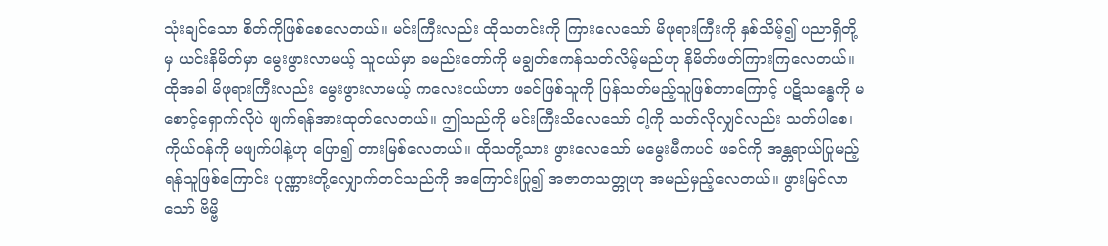သုံးချင်သော စိတ်ကိုဖြစ်စေလေတယ်။ မင်းကြီးလည်း ထိုသတင်းကို ကြားလေသော် မိဖုရားကြီးကို နှစ်သိမ့်၍ ပညာရှိတို့မှ ယင်းနိမိတ်မှာ မွေးဖွားလာမယ့် သူငယ်မှာ ခမည်းတော်ကို မချွတ်ဧကန်သတ်လိမ့်မည်ဟု နိမိတ်ဖတ်ကြားကြလေတယ်။ ထိုအခါ မိဖုရားကြီးလည်း မွေးဖွားလာမယ့် ကလေးငယ်ဟာ ဖခင်ဖြစ်သူကို ပြန်သတ်မည့်သူဖြစ်တာကြောင့် ပဋိသန္ဓေကို မစောင့်ရှောက်လိုပဲ ဖျက်ရန်အားထုတ်လေတယ်။ ဤသည်ကို မင်းကြီးသိလေသော် ငါ့ကို သတ်လိုလျှင်လည်း သတ်ပါစေ၊ ကိုယ်ဝန်ကို မဖျက်ပါနဲ့ဟု ပြော၍ တားမြစ်လေတယ်။ ထိုသတို့သား ဖွားလေသော် မမွေးမီကပင် ဖခင်ကို အန္တရာယ်ပြုမည့် ရန်သူဖြစ်ကြောင်း ပုဏ္ဏားတို့လျှောက်တင်သည်ကို အကြောင်းပြု၍ အဇာတသတ္တုဟု အမည်မှည့်လေတယ်။ ဖွားမြင်လာသော် ဗိမ္ဗိ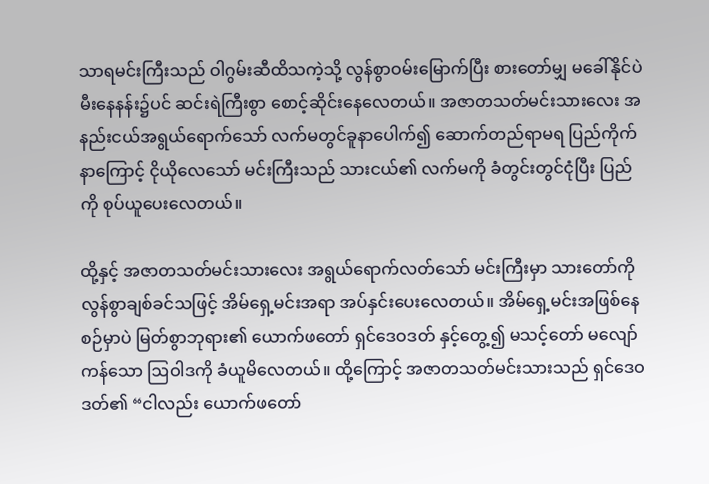သာရမင်းကြီးသည် ဝါဂွမ်းဆီထိသကဲ့သို့ လွန်စွာဝမ်းမြောက်ပြီး စားတော်မျှ မခေါ်နိုင်ပဲ မီးနေနန်း၌ပင် ဆင်းရဲကြီးစွာ စောင့်ဆိုင်းနေလေတယ်။ အဇာတသတ်မင်းသားလေး အနည်းငယ်အရွယ်ရောက်သော် လက်မတွင်ခူနာပေါက်၍ ဆောက်တည်ရာမရ ပြည်ကိုက်နာကြောင့် ငိုယိုလေသော် မင်းကြီးသည် သားငယ်၏ လက်မကို ခံတွင်းတွင်ငုံပြီး ပြည်ကို စုပ်ယူပေးလေတယ်။

ထို့နှင့် အဇာတသတ်မင်းသားလေး အရွယ်ရောက်လတ်သော် မင်းကြီးမှာ သားတော်ကို လွန်စွာချစ်ခင်သဖြင့် အိမ်ရှေ့မင်းအရာ အပ်နှင်းပေးလေတယ်။ အိမ်ရှေ့မင်းအဖြစ်နေစဉ်မှာပဲ မြတ်စွာဘုရား၏ ယောက်ဖတော် ရှင်ဒေဝဒတ် နှင့်တွေ့၍ မသင့်တော် မလျော်ကန်သော ဩဝါဒကို ခံယူမိလေတယ်။ ထို့ကြောင့် အဇာတသတ်မင်းသားသည် ရှင်ဒေဝဒတ်၏ “ငါလည်း ယောက်ဖတော်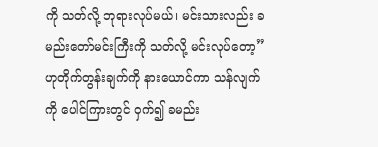ကို သတ်လို့ ဘုရားလုပ်မယ်၊ မင်းသားလည်း ခမည်းတော်မင်းကြီးကို သတ်လို့ မင်းလုပ်တော့” ဟုတိုက်တွန်းချက်ကို နားယောင်ကာ သန်လျက်ကို ပေါင်ကြားတွင် ဝှက်၍ ခမည်း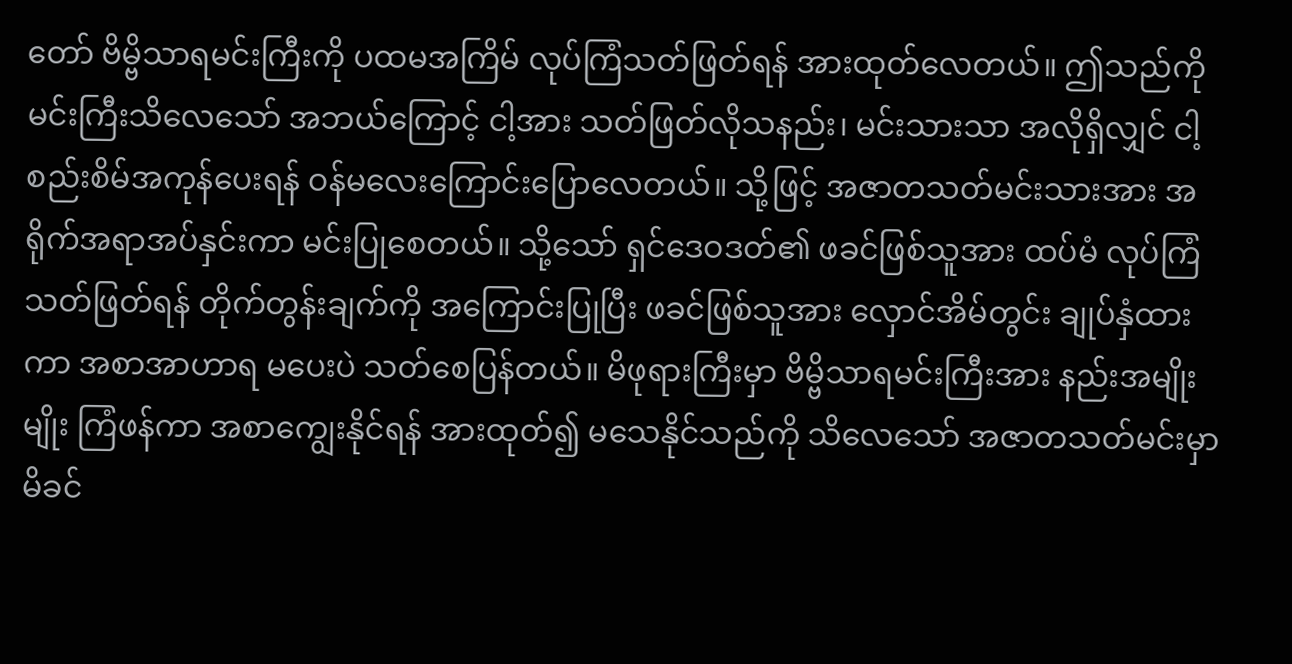တော် ဗိမ္ဗိသာရမင်းကြီးကို ပထမအကြိမ် လုပ်ကြံသတ်ဖြတ်ရန် အားထုတ်လေတယ်။ ဤသည်ကို မင်းကြီးသိလေသော် အဘယ်ကြောင့် ငါ့အား သတ်ဖြတ်လိုသနည်း၊ မင်းသားသာ အလိုရှိလျှင် ငါ့စည်းစိမ်အကုန်ပေးရန် ဝန်မလေးကြောင်းပြောလေတယ်။ သို့ဖြင့် အဇာတသတ်မင်းသားအား အရိုက်အရာအပ်နှင်းကာ မင်းပြုစေတယ်။ သို့သော် ရှင်ဒေဝဒတ်၏ ဖခင်ဖြစ်သူအား ထပ်မံ လုပ်ကြံသတ်ဖြတ်ရန် တိုက်တွန်းချက်ကို အကြောင်းပြုပြီး ဖခင်ဖြစ်သူအား လှောင်အိမ်တွင်း ချုပ်နှံထားကာ အစာအာဟာရ မပေးပဲ သတ်စေပြန်တယ်။ မိဖုရားကြီးမှာ ဗိမ္ဗိသာရမင်းကြီးအား နည်းအမျိုးမျိုး ကြံဖန်ကာ အစာကျွေးနိုင်ရန် အားထုတ်၍ မသေနိုင်သည်ကို သိလေသော် အဇာတသတ်မင်းမှာ မိခင်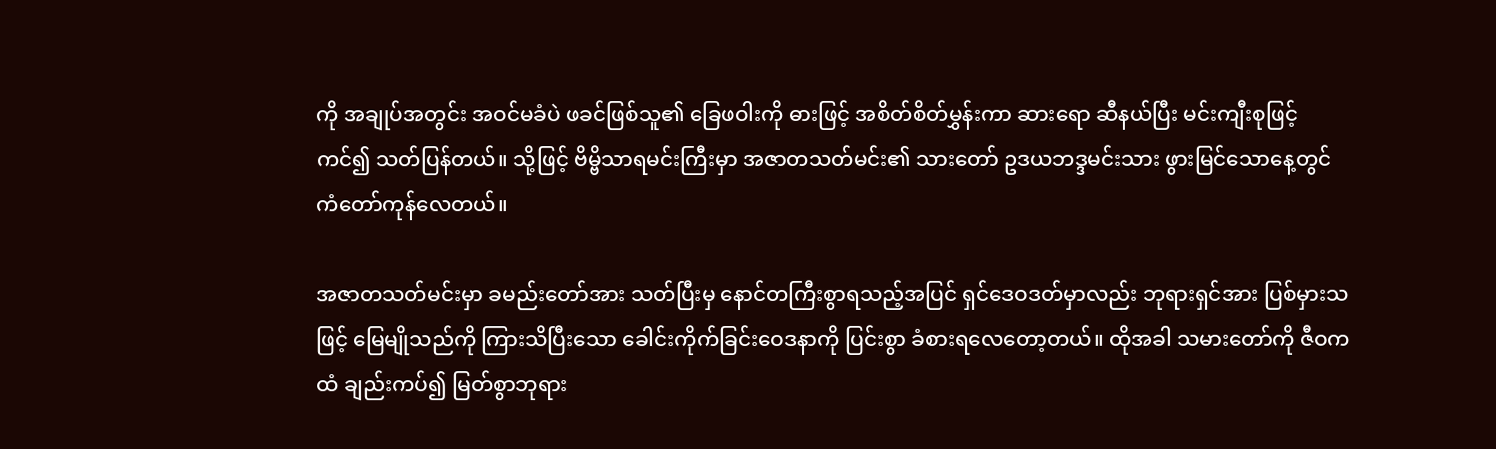ကို အချုပ်အတွင်း အဝင်မခံပဲ ဖခင်ဖြစ်သူ၏ ခြေဖဝါးကို ဓားဖြင့် အစိတ်စိတ်မွှန်းကာ ဆားရော ဆီနယ်ပြီး မင်းကျီးစုဖြင့်ကင်၍ သတ်ပြန်တယ်။ သို့ဖြင့် ဗိမ္ဗိသာရမင်းကြီးမှာ အဇာတသတ်မင်း၏ သားတော် ဥဒယဘဒ္ဒမင်းသား ဖွားမြင်သောနေ့တွင် ကံတော်ကုန်လေတယ်။

အဇာတသတ်မင်းမှာ ခမည်းတော်အား သတ်ပြီးမှ နောင်တကြီးစွာရသည့်အပြင် ရှင်ဒေဝဒတ်မှာလည်း ဘုရားရှင်အား ပြစ်မှားသဖြင့် မြေမျိုသည်ကို ကြားသိပြီးသော ခေါင်းကိုက်ခြင်းဝေဒနာကို ပြင်းစွာ ခံစားရလေတော့တယ်။ ထိုအခါ သမားတော်ကို ဇီဝကထံ ချည်းကပ်၍ မြတ်စွာဘုရား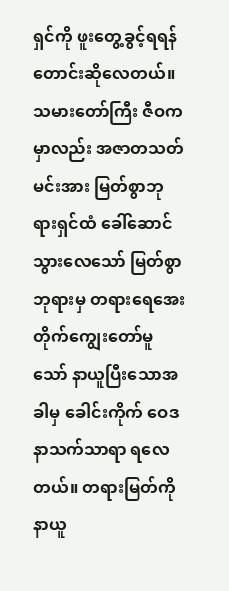ရှင်ကို ဖူးတွေ့ခွင့်ရရန် တောင်းဆိုလေတယ်။ သမားတော်ကြီး ဇီဝကမှာလည်း အဇာတသတ်မင်းအား မြတ်စွာဘုရားရှင်ထံ ခေါ်ဆောင်သွားလေသော် မြတ်စွာဘုရားမှ တရားရေအေးတိုက်ကျွေးတော်မူသော် နာယူပြီးသောအခါမှ ခေါင်းကိုက် ဝေဒနာသက်သာရာ ရလေတယ်။ တရားမြတ်ကို နာယူ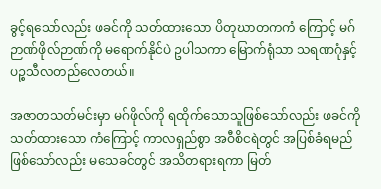ခွင့်ရသော်လည်း ဖခင်ကို သတ်ထားသော ပိတုဃာတကကံ ကြောင့် မဂ်ဉာဏ်ဖိုလ်ဉာဏ်ကို မရောက်နိုင်ပဲ ဥပါသကာ မြောက်ရုံသာ သရဏဂုံနှင့် ပဉ္စသီလတည်လေတယ်။

အဇာတသတ်မင်းမှာ မဂ်ဖိုလ်ကို ရထိုက်သောသူဖြစ်သော်လည်း ဖခင်ကိုသတ်ထားသော ကံကြောင့် ကာလရှည်စွာ အဝီစိငရဲတွင် အပြစ်ခံရမည်ဖြစ်သော်လည်း မသေခင်တွင် အသိတရားရကာ မြတ်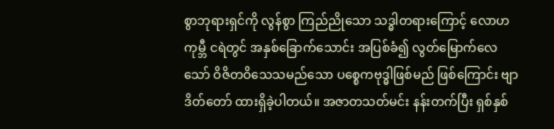စွာဘုရားရှင်ကို လွန်စွာ ကြည်ညိုသော သဒ္ဓါတရားကြောင့် လောဟကုမ္ဘီ ငရဲတွင် အနှစ်ခြောက်သောင်း အပြစ်ခံ၍ လွတ်မြောက်လေသော် ဝိဇိတဝိသေသမည်သော ပစ္စေကဗုဒ္ဓါဖြစ်မည် ဖြစ်ကြောင်း ဗျာဒိတ်တော် ထားရှိခဲ့ပါတယ်။ အဇာတသတ်မင်း နန်းတက်ပြီး ရှစ်နှစ်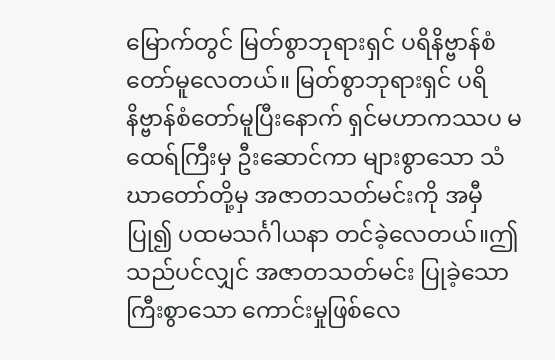မြောက်တွင် မြတ်စွာဘုရားရှင် ပရိနိဗ္ဗာန်စံတော်မူလေတယ်။ မြတ်စွာဘုရားရှင် ပရိနိဗ္ဗာန်စံတော်မူပြီးနောက် ရှင်မဟာကဿပ မထေရ်ကြီးမှ ဦးဆောင်ကာ များစွာသော သံဃာတော်တို့မှ အဇာတသတ်မင်းကို အမှီပြု၍ ပထမသင်္ဂါယနာ တင်ခဲ့လေတယ်။ဤသည်ပင်လျှင် အဇာတသတ်မင်း ပြုခဲ့သော ကြီးစွာသော ကောင်းမှုဖြစ်လေ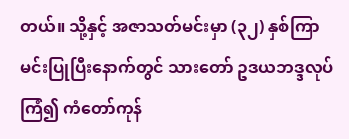တယ်။ သို့နှင့် အဇာသတ်မင်းမှာ (၃၂) နှစ်ကြာ မင်းပြုပြီးနောက်တွင် သားတော် ဥဒယဘဒ္ဒလုပ်ကြံ၍ ကံတော်ကုန်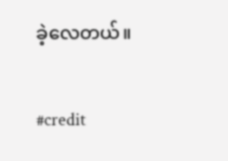ခဲ့လေတယ်။

#credit